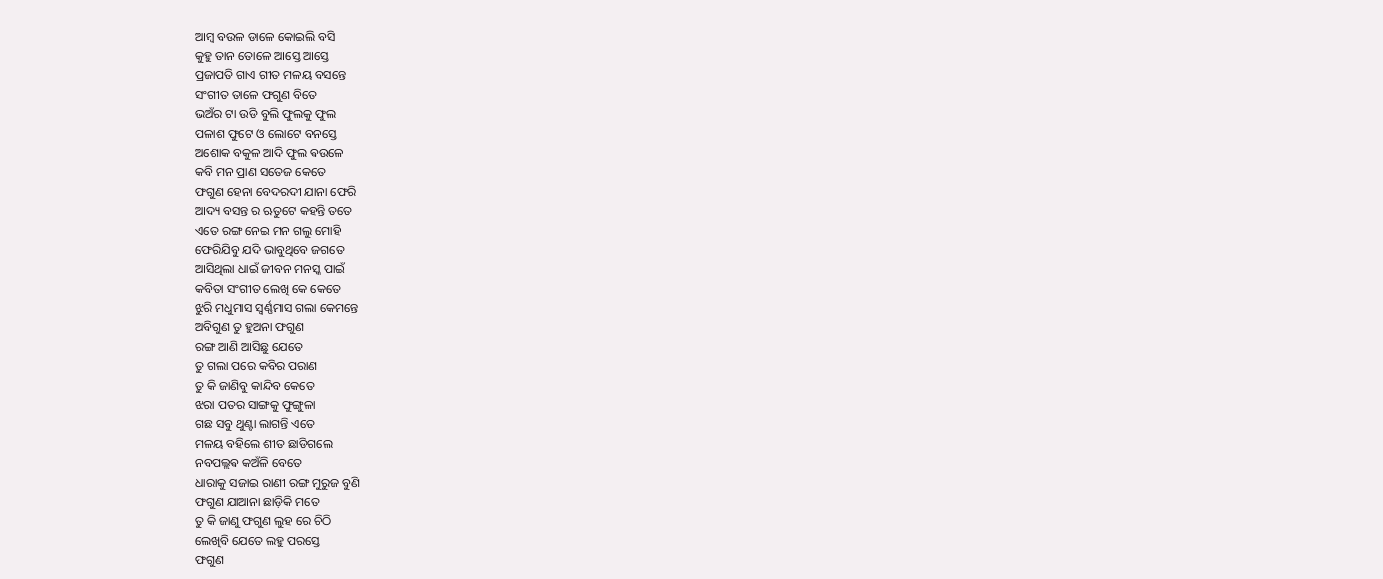ଆମ୍ବ ବଉଳ ଡାଳେ କୋଇଲି ବସି
କୁହୁ ତାନ ତୋଳେ ଆସ୍ତେ ଆସ୍ତେ
ପ୍ରଜାପତି ଗାଏ ଗୀତ ମଳୟ ବସନ୍ତେ
ସଂଗୀତ ତାଳେ ଫଗୁଣ ବିତେ
ଭଅଁର ଟା ଉଡି ବୁଲି ଫୁଲକୁ ଫୁଲ
ପଳାଶ ଫୁଟେ ଓ ଲୋଟେ ବନସ୍ତେ
ଅଶୋକ ବକୁଳ ଆଦି ଫୁଲ ଵଉଳେ
କବି ମନ ପ୍ରାଣ ସତେଜ କେତେ
ଫଗୁଣ ହେନା ବେଦରଦୀ ଯାନା ଫେରି
ଆଦ୍ୟ ବସନ୍ତ ର ଋତୁଟେ କହନ୍ତି ତତେ
ଏତେ ରଙ୍ଗ ନେଇ ମନ ଗଲୁ ମୋହି
ଫେରିଯିବୁ ଯଦି ଭାବୁଥିବେ ଜଗତେ
ଆସିଥିଲା ଧାଇଁ ଜୀବନ ମନସ୍କ ପାଇଁ
କବିତା ସଂଗୀତ ଲେଖି କେ କେତେ
ଝୁରି ମଧୁମାସ ସ୍ବର୍ଣ୍ଣମାସ ଗଲା କେମନ୍ତେ
ଅବିଗୁଣ ତୁ ହୁଅନା ଫଗୁଣ
ରଙ୍ଗ ଆଣି ଆସିଛୁ ଯେତେ
ତୁ ଗଲା ପରେ କବିର ପରାଣ
ତୁ କି ଜାଣିବୁ କାନ୍ଦିବ କେତେ
ଝରା ପତର ସାଙ୍ଗକୁ ଫୁଙ୍ଗୁଳା
ଗଛ ସବୁ ଥୁଣ୍ଟା ଲାଗନ୍ତି ଏତେ
ମଳୟ ବହିଲେ ଶୀତ ଛାଡିଗଲେ
ନବପଲ୍ଲଵ କଅଁଳି ବେତେ
ଧାରାକୁ ସଜାଇ ରାଣୀ ରଙ୍ଗ ମୁରୁଜ ବୁଣି
ଫଗୁଣ ଯାଆନା ଛାଡ଼ିକି ମତେ
ତୁ କି ଜାଣୁ ଫଗୁଣ ଲୁହ ରେ ଚିଠି
ଲେଖିବି ଯେତେ ଲହୁ ପରସ୍ତେ
ଫଗୁଣ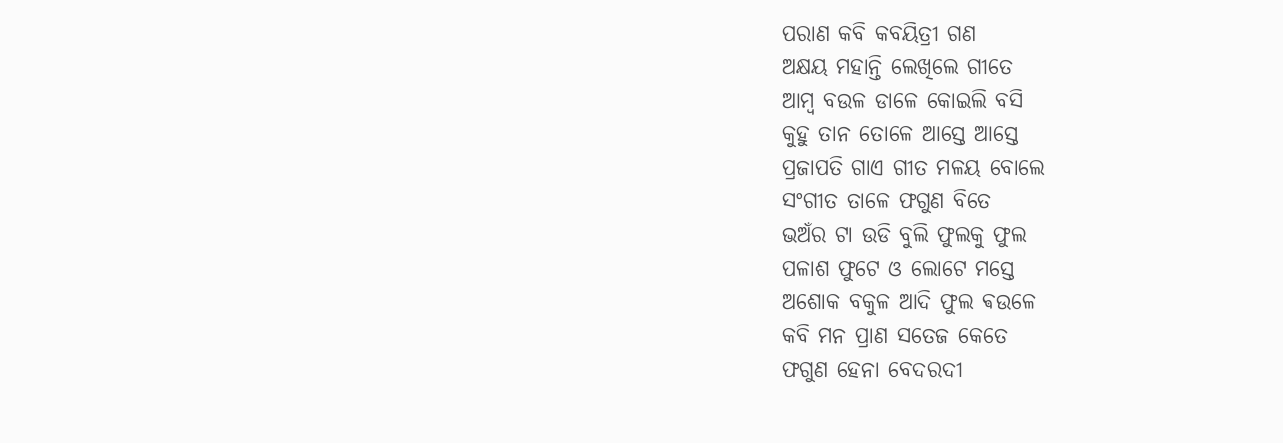ପରାଣ କବି କବୟିତ୍ରୀ ଗଣ
ଅକ୍ଷୟ ମହାନ୍ତି ଲେଖିଲେ ଗୀତେ
ଆମ୍ବ ବଉଳ ଡାଳେ କୋଇଲି ବସି
କୁହୁ ତାନ ତୋଳେ ଆସ୍ତେ ଆସ୍ତେ
ପ୍ରଜାପତି ଗାଏ ଗୀତ ମଳୟ ବୋଲେ
ସଂଗୀତ ତାଳେ ଫଗୁଣ ବିତେ
ଭଅଁର ଟା ଉଡି ବୁଲି ଫୁଲକୁ ଫୁଲ
ପଳାଶ ଫୁଟେ ଓ ଲୋଟେ ମସ୍ତେ
ଅଶୋକ ବକୁଳ ଆଦି ଫୁଲ ଵଉଳେ
କବି ମନ ପ୍ରାଣ ସତେଜ କେତେ
ଫଗୁଣ ହେନା ବେଦରଦୀ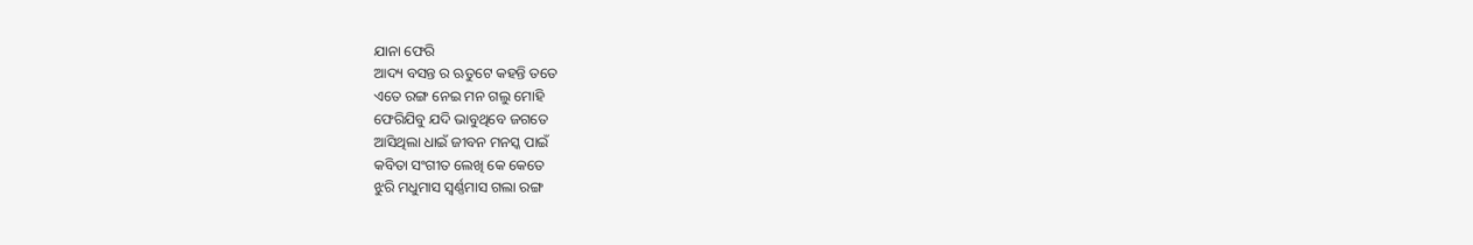ଯାନା ଫେରି
ଆଦ୍ୟ ବସନ୍ତ ର ଋତୁଟେ କହନ୍ତି ତତେ
ଏତେ ରଙ୍ଗ ନେଇ ମନ ଗଲୁ ମୋହି
ଫେରିଯିବୁ ଯଦି ଭାବୁଥିବେ ଜଗତେ
ଆସିଥିଲା ଧାଇଁ ଜୀବନ ମନସ୍କ ପାଇଁ
କବିତା ସଂଗୀତ ଲେଖି କେ କେତେ
ଝୁରି ମଧୁମାସ ସ୍ବର୍ଣ୍ଣମାସ ଗଲା ରଙ୍ଗ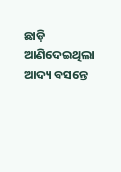ଛାଡ଼ି
ଆଣିଦେଇଥିଲା ଆଦ୍ୟ ବସନ୍ତେ